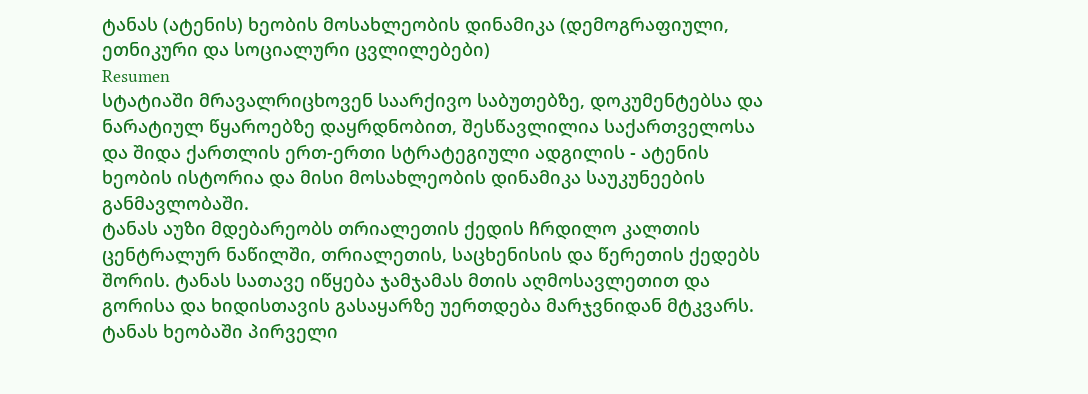ტანას (ატენის) ხეობის მოსახლეობის დინამიკა (დემოგრაფიული, ეთნიკური და სოციალური ცვლილებები)
Resumen
სტატიაში მრავალრიცხოვენ საარქივო საბუთებზე, დოკუმენტებსა და ნარატიულ წყაროებზე დაყრდნობით, შესწავლილია საქართველოსა და შიდა ქართლის ერთ-ერთი სტრატეგიული ადგილის - ატენის ხეობის ისტორია და მისი მოსახლეობის დინამიკა საუკუნეების განმავლობაში.
ტანას აუზი მდებარეობს თრიალეთის ქედის ჩრდილო კალთის ცენტრალურ ნაწილში, თრიალეთის, საცხენისის და წერეთის ქედებს შორის. ტანას სათავე იწყება ჯამჯამას მთის აღმოსავლეთით და გორისა და ხიდისთავის გასაყარზე უერთდება მარჯვნიდან მტკვარს.
ტანას ხეობაში პირველი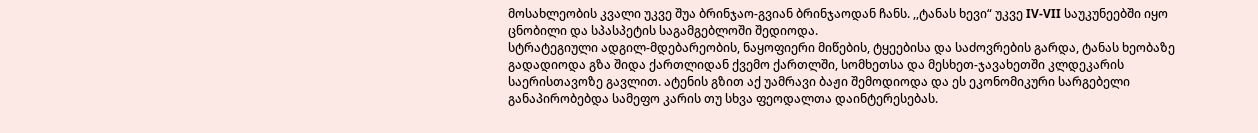მოსახლეობის კვალი უკვე შუა ბრინჯაო-გვიან ბრინჯაოდან ჩანს. ,,ტანას ხევი“ უკვე IV-VII საუკუნეებში იყო ცნობილი და სპასპეტის საგამგებლოში შედიოდა.
სტრატეგიული ადგილ-მდებარეობის, ნაყოფიერი მიწების, ტყეებისა და საძოვრების გარდა, ტანას ხეობაზე გადადიოდა გზა შიდა ქართლიდან ქვემო ქართლში, სომხეთსა და მესხეთ-ჯავახეთში კლდეკარის საერისთავოზე გავლით. ატენის გზით აქ უამრავი ბაჟი შემოდიოდა და ეს ეკონომიკური სარგებელი განაპირობებდა სამეფო კარის თუ სხვა ფეოდალთა დაინტერესებას.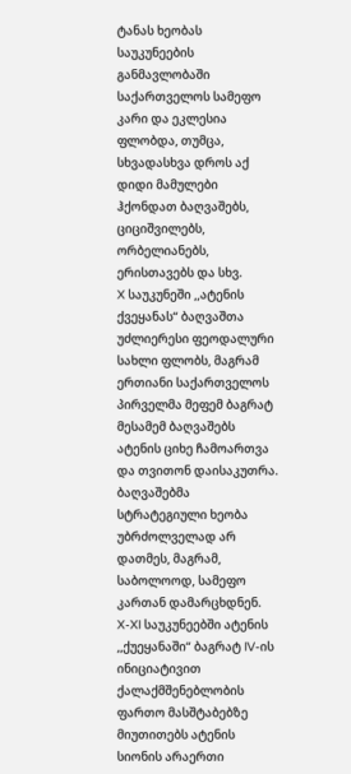ტანას ხეობას საუკუნეების განმავლობაში საქართველოს სამეფო კარი და ეკლესია ფლობდა, თუმცა, სხვადასხვა დროს აქ დიდი მამულები ჰქონდათ ბაღვაშებს, ციციშვილებს, ორბელიანებს, ერისთავებს და სხვ.
X საუკუნეში ,,ატენის ქვეყანას“ ბაღვაშთა უძლიერესი ფეოდალური სახლი ფლობს, მაგრამ ერთიანი საქართველოს პირველმა მეფემ ბაგრატ მესამემ ბაღვაშებს ატენის ციხე ჩამოართვა და თვითონ დაისაკუთრა.
ბაღვაშებმა სტრატეგიული ხეობა უბრძოლველად არ დათმეს, მაგრამ, საბოლოოდ, სამეფო კართან დამარცხდნენ.
X-XI საუკუნეებში ატენის ,,ქუეყანაში“ ბაგრატ IV-ის ინიციატივით ქალაქმშენებლობის ფართო მასშტაბებზე მიუთითებს ატენის სიონის არაერთი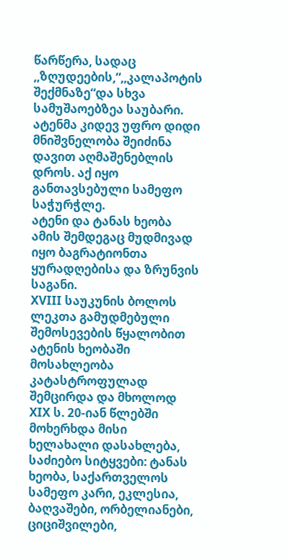წარწერა, სადაც ,,ზღუდეების,“,,კალაპოტის შექმნაზე“და სხვა სამუშაოებზეა საუბარი.
ატენმა კიდევ უფრო დიდი მნიშვნელობა შეიძინა დავით აღმაშენებლის დროს. აქ იყო განთავსებული სამეფო საჭურჭლე.
ატენი და ტანას ხეობა ამის შემდეგაც მუდმივად იყო ბაგრატიონთა ყურადღებისა და ზრუნვის საგანი.
XVIII საუკუნის ბოლოს ლეკთა გამუდმებული შემოსევების წყალობით ატენის ხეობაში მოსახლეობა კატასტროფულად შემცირდა და მხოლოდ XIX ს. 20-იან წლებში მოხერხდა მისი ხელახალი დასახლება,
საძიებო სიტყვები: ტანას ხეობა, საქართველოს სამეფო კარი, ეკლესია, ბაღვაშები, ორბელიანები, ციციშვილები,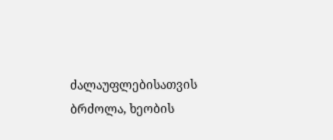ძალაუფლებისათვის ბრძოლა, ხეობის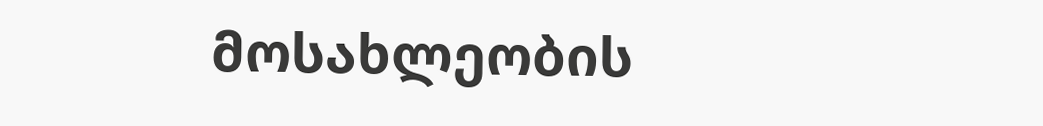მოსახლეობის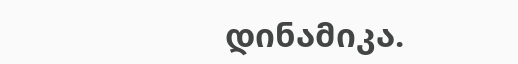დინამიკა.